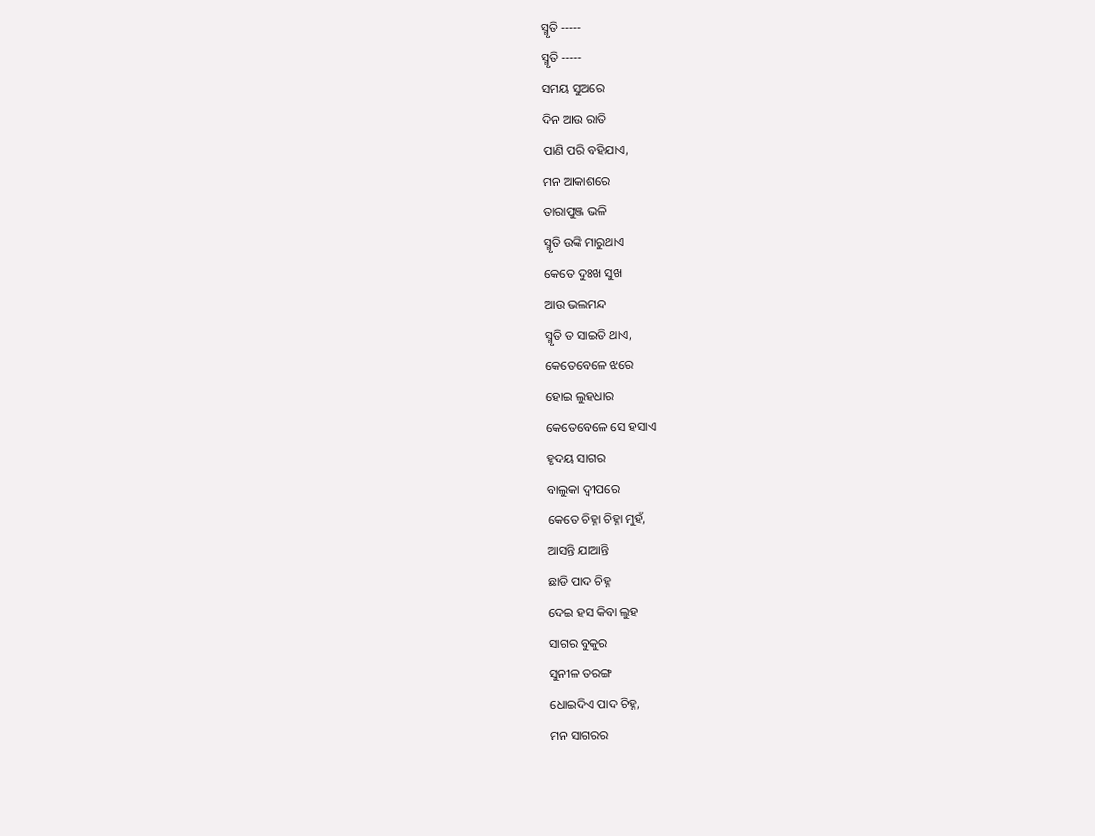ସ୍ମୃତି -----
ସ୍ମୃତି -----
ସମୟ ସୁଅରେ
ଦିନ ଆଉ ରାତି
ପାଣି ପରି ବହିଯାଏ,
ମନ ଆକାଶରେ
ତାରାପୁଞ୍ଜ ଭଳି
ସ୍ମୃତି ଉଙ୍କି ମାରୁଥାଏ
କେତେ ଦୁଃଖ ସୁଖ
ଆଉ ଭଲମନ୍ଦ
ସ୍ମୃତି ତ ସାଇତି ଥାଏ,
କେତେବେଳେ ଝରେ
ହୋଇ ଲୁହଧାର
କେତେବେଳେ ସେ ହସାଏ
ହୃଦୟ ସାଗର
ବାଲୁକା ଦ୍ଵୀପରେ
କେତେ ଚିହ୍ନା ଚିହ୍ନା ମୁହଁ,
ଆସନ୍ତି ଯାଆନ୍ତି
ଛାଡି ପାଦ ଚିହ୍ନ
ଦେଇ ହସ କିବା ଲୁହ
ସାଗର ବୁକୁର
ସୁନୀଳ ତରଙ୍ଗ
ଧୋଇଦିଏ ପାଦ ଚିହ୍ନ,
ମନ ସାଗରର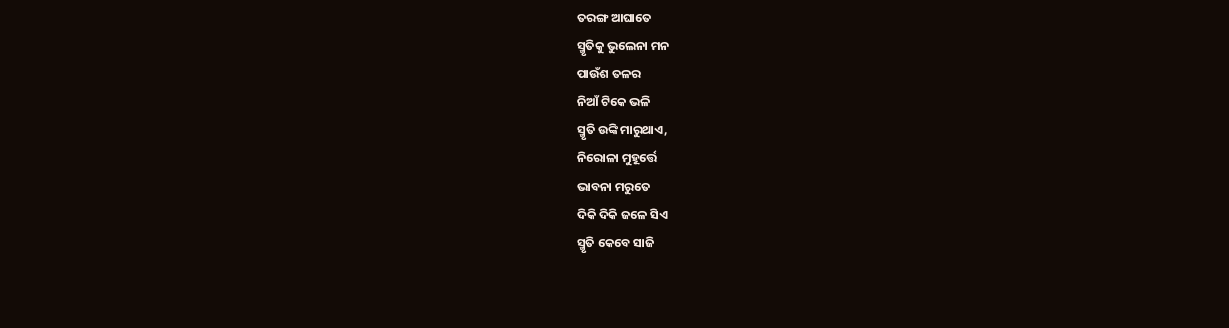ତରଙ୍ଗ ଆଘାତେ
ସ୍ମୃତିକୁ ଭୁଲେନା ମନ
ପାଉଁଶ ତଳର
ନିଆଁ ଟିକେ ଭଳି
ସ୍ମୃତି ଉଙ୍କି ମାରୁଥାଏ,
ନିରୋଳା ମୁହୂର୍ତ୍ତେ
ଭାବନା ମରୁତେ
ଦିକି ଦିକି ଜଳେ ସିଏ
ସ୍ମୃତି କେବେ ସାଜି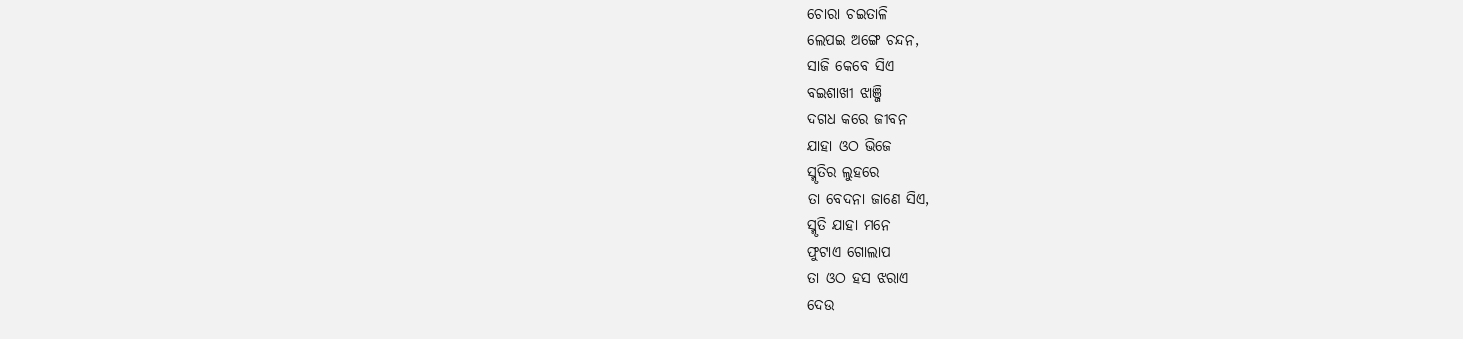ଚୋରା ଚଇତାଳି
ଲେପଇ ଅଙ୍ଗେ ଚନ୍ଦନ,
ସାଜି କେବେ ସିଏ
ବଇଶାଖୀ ଝାଞ୍ଜି
ଦଗଧ କରେ ଜୀବନ
ଯାହା ଓଠ ଭିଜେ
ସ୍ମୃତିର ଲୁହରେ
ତା ବେଦନା ଜାଣେ ସିଏ,
ସ୍ମୃତି ଯାହା ମନେ
ଫୁଟାଏ ଗୋଲାପ
ତା ଓଠ ହସ ଝରାଏ
ଦେଉ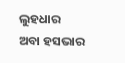ଲୁହଧାର
ଅବା ହସଭାର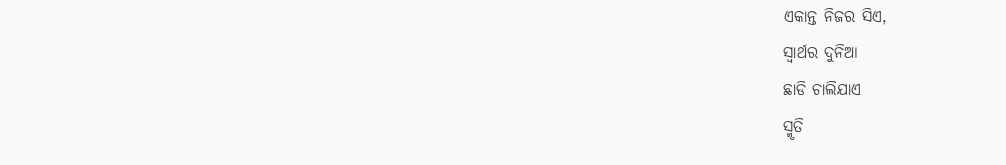ଏକାନ୍ତ ନିଜର ସିଏ,
ସ୍ଵାର୍ଥର ଦୁନିଆ
ଛାଡି ଚାଲିଯାଏ
ସ୍ମୃତି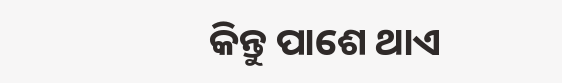କିନ୍ତୁ ପାଶେ ଥାଏ